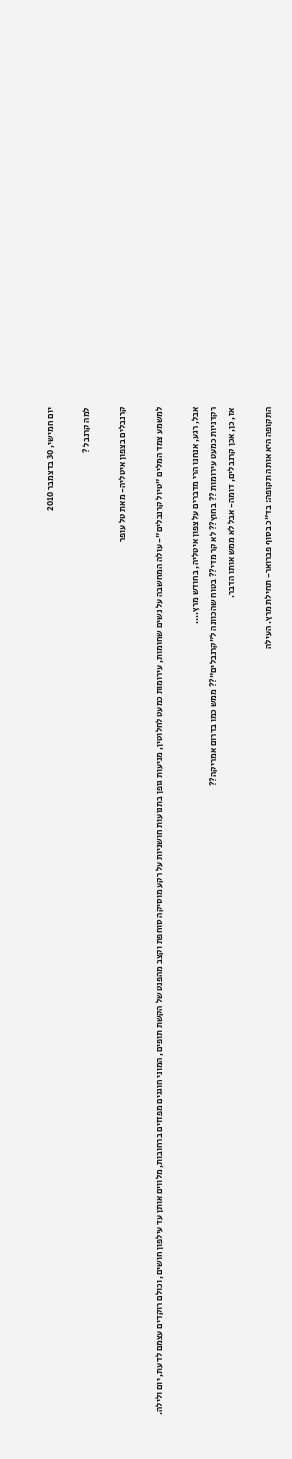יום חמישי, 30 בדצמבר 2010

למה קרנבל ?

קרנבלים בצפון איטליה- מאת טל עופר

למשמע צמד המלים "טיול קרנבלים"- עולה המחשבה על נשים שחומות, עירומות כמעט לחלוטין, מניעות גופן בתנועות חושניות על רקע מוסיקה סוחפת וקצב מהפנט של הקשת תופים, המוני חוגגים מפזזים ברחובות, מלווים אותן עד עילפון חושים, וכולם רוקדים עצמם לדעת, יום ולילה.

אבל, רגע, אנחנו הרי מדברים על צפון איטליה, בחודש מרץ....
רקדניות כמעט עירומות ?? בחוץ?? לא קר מדי?? בטוח שהכוונה ל"קרנבלים"?? ממש כמו בדרום אמריקה??
אז, כן, אכן קרנבלים, דומה- אבל לא ממש אותו הדבר.

התקופה היא אותה תקופה: בד"כ בסוף פברואר- תחילת מרץ. העילה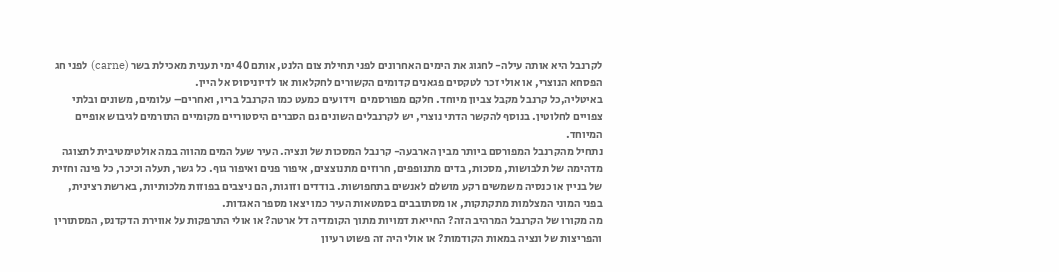לקרנבל היא אותה עילה- לחגוג את הימים האחרונים לפני תחילת צום הלנט, אותם 40 ימי תענית מאכילת בשר (carne) לפני חג הפסחא הנוצרי, או אולי זכר לטקסים פגאנים קדומים הקשורים לחקלאות או לדיוניסוס אל היין.
באיטליה,כל קרנבל מקבל צביון מיוחד. חלקם מפורסמים  וידועים כמעט כמו הקרנבל בריו, ואחרים– עלומים, משונים ובלתי צפויים לחלוטין. בנוסף להקשר הדתי נוצרי, יש לקרנבלים השונים גם הסברים היסטוריים מקומיים התורמים לגיבוש אופיים המיוחד.
נתחיל מהקרנבל המפורסם ביותר מבין הארבעה- קרנבל המסכות של ונציה. העיר שעל המים מהווה במה אולטימטיבית לתצוגה מדהימה של תלבושות, מסכות, בדים מתנופפים, חרוזים מתנוצצים, איפור פנים ואיפור גוף. כל גשר, תעלה וכיכר, כל פינה וחזית של בניין או כנסיה משמשים רקע מושלם לאנשים בתחפושות. בודדים וזוגות, הם ניצבים בפוזות מלכותיות, בארשת רצינית, בפני המוני המצלמות מתקתקות, או מסתובבים בסמטאות העיר כמו יצאו מספר האגדות.
מה מקורו של הקרנבל המרהיב הזה? החייאת דמויות מתוך הקומדיה דל ארטה? או אולי התרפקות על אווירת הדקדנס, המסתורין והפריצות של ונציה במאות הקודמות? או אולי היה זה פשוט רעיון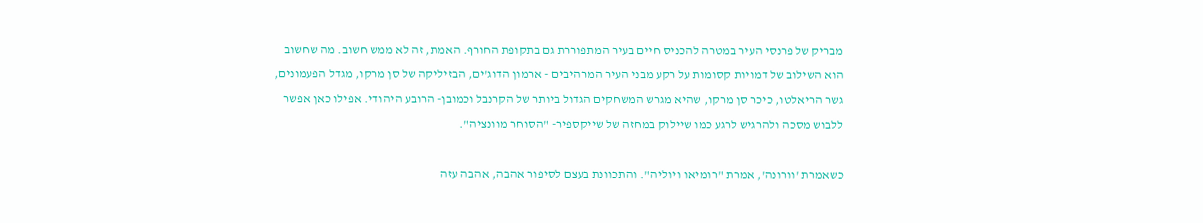מבריק של פרנסי העיר במטרה להכניס חיים בעיר המתפוררת גם בתקופת החורף. האמת, זה לא ממש חשוב. מה שחשוב הוא השילוב של דמויות קסומות על רקע מבני העיר המרהיבים - ארמון הדוג'ים, הבזיליקה של סן מרקו, מגדל הפעמונים, גשר הריאלטו, כיכר סן מרקו, שהיא מגרש המשחקים הגדול ביותר של הקרנבל וכמובן- הרובע היהודי. אפילו כאן אפשר ללבוש מסכה ולהרגיש לרגע כמו שיילוק במחזה של שייקספיר- "הסוחר מוונציה".

כשאמרת 'וורונה', אמרת "רומיאו ויוליה". והתכוונת בעצם לסיפור אהבה, אהבה עזה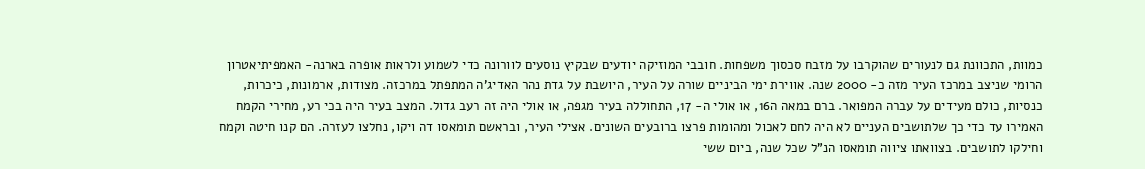כמוות, התכוונת גם לנעורים שהוקרבו על מזבח סכסוך משפחות. חובבי המוזיקה יודעים שבקיץ נוסעים לוורונה כדי לשמוע ולראות אופרה בארנה- האמפיתיאטרון הרומי שניצב במרכז העיר מזה כ- 2000 שנה. אווירת ימי הביניים שורה על העיר, היושבת על גדת נהר האדיג'ה המתפתל במרכזה. מצודות, ארמונות, כיכרות, כנסיות, כולם מעידים על עברה המפואר. ברם במאה ה16, או אולי ה- 17, התחוללה בעיר מגפה, או אולי היה זה רעב גדול. המצב בעיר היה בכי רע, מחירי הקמח האמירו עד כדי כך שלתושבים העניים לא היה לחם לאכול ומהומות פרצו ברובעים השונים. אצילי העיר, ובראשם תומאסו דה ויקו, נחלצו לעזרה. הם קנו חיטה וקמח וחילקו לתושבים. בצוואתו ציווה תומאסו הנ"ל שכל שנה, ביום ששי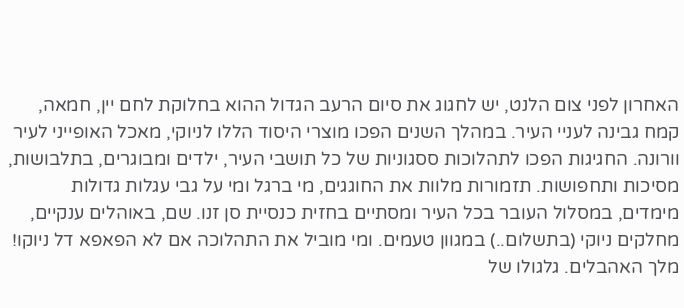האחרון לפני צום הלנט, יש לחגוג את סיום הרעב הגדול ההוא בחלוקת לחם יין, חמאה, קמח גבינה לעניי העיר. במהלך השנים הפכו מוצרי היסוד הללו לניוקי, מאכל האופייני לעיר וורונה. החגיגות הפכו לתהלוכות ססגוניות של כל תושבי העיר, ילדים ומבוגרים, בתלבושות, מסיכות ותחפושות. תזמורות מלוות את החוגגים, מי ברגל ומי על גבי עגלות גדולות מימדים, במסלול העובר בכל העיר ומסתיים בחזית כנסיית סן זנו. שם, באוהלים ענקיים, מחלקים ניוקי (בתשלום..) במגוון טעמים. ומי מוביל את התהלוכה אם לא הפאפא דל ניוקו! מלך האהבלים. גלגולו של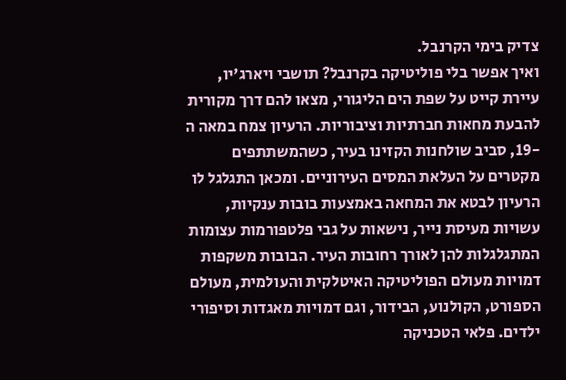צדיק בימי הקרנבל.
ואיך אפשר בלי פוליטיקה בקרנבל? תושבי ויארג'יו, עיירת קייט על שפת הים הליגורי, מצאו להם דרך מקורית להבעת מחאות חברתיות וציבוריות. הרעיון צמח במאה ה -19, סביב שולחנות הקזינו בעיר, כשהמשתתפים מקטרים על העלאת המסים העירוניים. ומכאן התגלגל לו הרעיון לבטא את המחאה באמצעות בובות ענקיות, עשויות מעיסת נייר, נישאות על גבי פלטפורמות עצומות המתגלגלות להן לאורך רחובות העיר. הבובות משקפות דמויות מעולם הפוליטיקה האיטלקית והעולמית, מעולם הספורט, הקולנוע, הבידור, וגם דמויות מאגדות וסיפורי ילדים. פלאי הטכניקה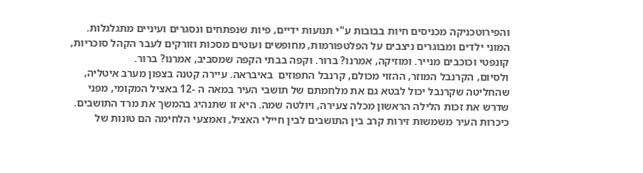והפירוטכניקה מכניסים חיות בבובות ע"י תנועות ידיים, פיות שנפתחים ונסגרים ועיניים מתגלגלות. המוני ילדים ומבוגרים ניצבים על הפלטפורמות, מחופשים ועוטים מסכות וזורקים לעבר הקהל סוכריות, קונפטי וכוכבים מנייר. ומוזיקה, אמרנו? ברור. וקפה בבתי הקפה שמסביב, אמרנו? ברור.
ולסיום, הקרנבל המוזר, ההזוי מכולם, קרנבל התפוזים  באיבראה. עיירה קטנה בצפון מערב איטליה, שהחליטה שקרנבל יכול לבטא גם את מלחמתם של תושבי העיר במאה ה -12 באציל המקומי, מפני שדרש את זכות הלילה הראשון מכלה צעירה, ויולטה שמה. היא זו שתנהיג בהמשך את מרד התושבים. כיכרות העיר משמשות זירות קרב בין התושבים לבין חיילי האציל, ואמצעי הלחימה הם טונות של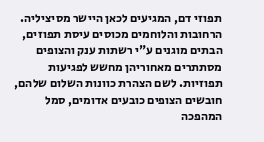תפוזי דם, המגיעים לכאן היישר מסיציליה. הרחובות והלוחמים מכוסים עיסת תפוזים, הבתים מוגנים ע"י רשתות ענק והצופים מסתתרים מאחוריהן מחשש לפגיעות תפוזיות. לשם הצהרת כוונות השלום שלהם, חובשים הצופים כובעים אדומים, סמל המהפכה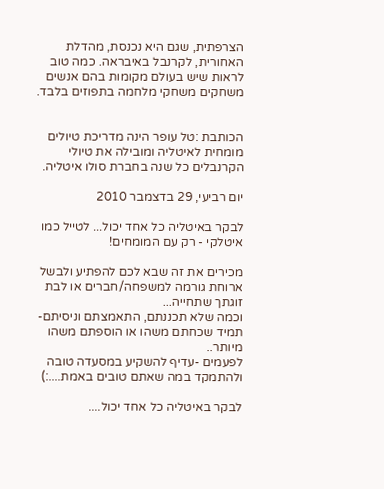הצרפתית, שגם היא נכנסת, מהדלת האחורית, לקרנבל באיבראה. כמה טוב לראות שיש בעולם מקומות בהם אנשים משחקים משחקי מלחמה בתפוזים בלבד.


הכותבת :טל עופר הינה מדריכת טיולים מומחית לאיטליה ומובילה את טיולי הקרנבלים כל שנה בחברת סולו איטליה.

יום רביעי, 29 בדצמבר 2010

לבקר באיטליה כל אחד יכול... לטייל כמו איטלקי - רק עם המומחים!

מכירים את זה שבא לכם להפתיע ולבשל ארוחת גורמה למשפחה/חברים או לבת זוגתך שתחייה...
וכמה שלא תכננתם, התאמצתם וניסיתם- תמיד שכחתם משהו או הוספתם משהו מיותר..
לפעמים -עדיף להשקיע במסעדה טובה ולהתמקד במה שאתם טובים באמת....:)

לבקר באיטליה כל אחד יכול....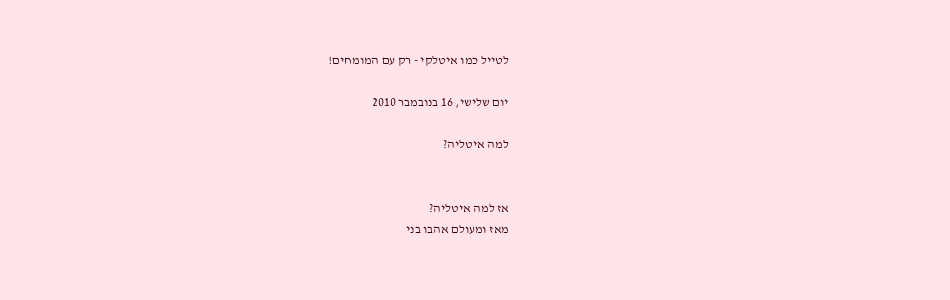לטייל כמו איטלקי - רק עם המומחים!

יום שלישי, 16 בנובמבר 2010

למה איטליה?


אז למה איטליה?
מאז ומעולם אהבו בני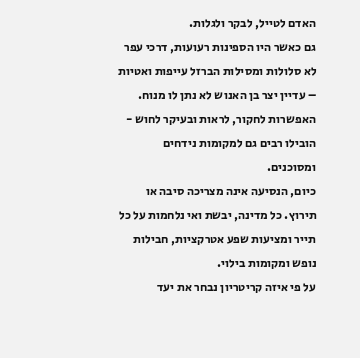האדם לטייל, לבקר ולגלות.
גם כאשר היו הספינות רעועות, דרכי עפר לא סלולות ומסילות הברזל עייפות ואטיות – עדיין יצר בן האנוש לא נתן לו מנוח. האפשרות לחקור, לראות ובעיקר לחוש - הובילו רבים גם למקומות נידחים ומסוכנים.
כיום, הנסיעה אינה מצריכה סיבה או תירוץ. כל מדינה, יבשת ואי נלחמות על כל תייר ומציעות שפע אטרקציות, חבילות נופש ומקומות בילוי.
על פי איזה קריטריון נבחר את יעד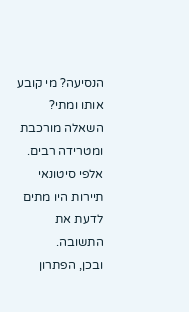הנסיעה? מי קובע אותו ומתי?
השאלה מורכבת ומטרידה רבים. אלפי סיטונאי תיירות היו מתים לדעת את התשובה.
ובכן, הפתרון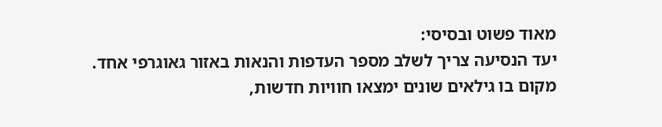מאוד פשוט ובסיסי:
יעד הנסיעה צריך לשלב מספר העדפות והנאות באזור גאוגרפי אחד.
מקום בו גילאים שונים ימצאו חוויות חדשות,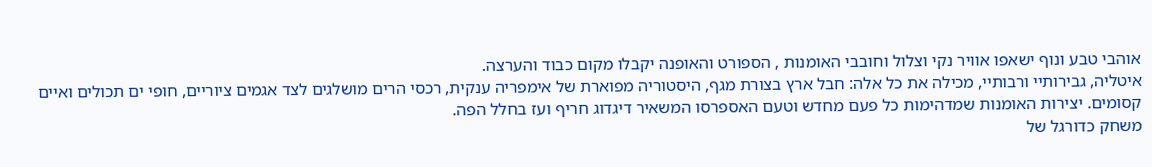אוהבי טבע ונוף ישאפו אוויר נקי וצלול וחובבי האומנות , הספורט והאופנה יקבלו מקום כבוד והערצה.
איטליה, גבירותיי ורבותיי, מכילה את כל אלה: חבל ארץ בצורת מגף, היסטוריה מפוארת של אימפריה ענקית, רכסי הרים מושלגים לצד אגמים ציוריים, חופי ים תכולים ואיים קסומים. יצירות האומנות שמדהימות כל פעם מחדש וטעם האספרסו המשאיר דיגדוג חריף ועז בחלל הפה.
משחק כדורגל של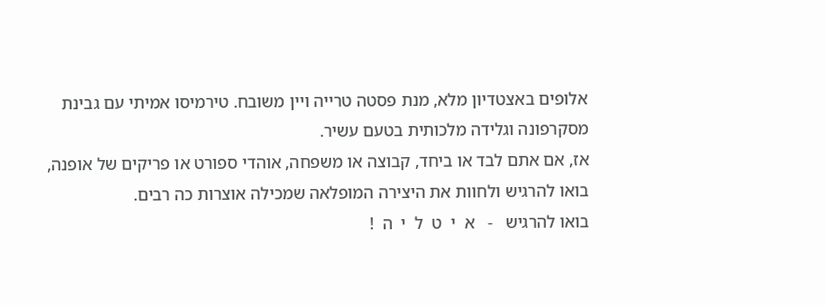אלופים באצטדיון מלא, מנת פסטה טרייה ויין משובח. טירמיסו אמיתי עם גבינת מסקרפונה וגלידה מלכותית בטעם עשיר.
אז, אם אתם לבד או ביחד, קבוצה או משפחה, אוהדי ספורט או פריקים של אופנה, בואו להרגיש ולחוות את היצירה המופלאה שמכילה אוצרות כה רבים.
בואו להרגיש   -   א  י  ט  ל  י  ה  !